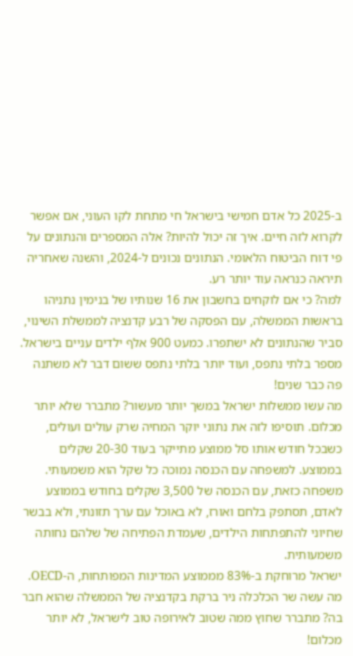ב-2025 כל אדם חמישי בישראל חי מתחת לקו העוני, אם אפשר לקרוא לזה חיים. איך זה יכול להיות? אלה המספרים והנתונים על פי דוח הביטוח הלאומי. הנתונים נכונים ל-2024, והשנה שאחריה תיראה כנראה עוד יותר רע.
למה? כי אם לוקחים בחשבון את 16 שנותיו של בנימין נתניהו בראשות הממשלה, עם הפסקה של רבע קדנציה לממשלת השינוי, סביר שהנתונים לא ישתפרו. כמעט 900 אלף ילדים עניים בישראל. מספר בלתי נתפס, ועוד יותר בלתי נתפס ששום דבר לא משתנה פה כבר שנים!
מה עשו ממשלות ישראל במשך יותר מעשור? מתברר שלא יותר מכלום. תוסיפו לזה את נתוני יוקר המחיה שרק עולים ועולים, כשבכל חודש אותו סל ממוצע מתייקר בעוד 20-30 שקלים בממוצע. למשפחה עם הכנסה נמוכה כל שקל הוא משמעותי. משפחה כזאת, עם הכנסה של 3,500 שקלים בחודש בממוצע לאדם, תסתפק בלחם ואורז, לא באוכל עם ערך תזונתי, ולא בבשר שחיוני להתפתחות הילדים, שעמדת הפתיחה של שלהם נחותה משמעותית.
ישראל מרוחקת ב-83% מממוצע המדינות המפותחות, ה-OECD. מה עשה שר הכלכלה ניר ברקת בקדנציה של הממשלה שהוא חבר בה? מתברר שחוץ ממה שטוב לאירופה טוב לישראל, לא יותר מכלום!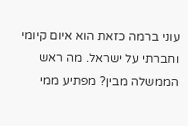עוני ברמה כזאת הוא איום קיומי וחברתי על ישראל. מה ראש הממשלה מבין? מפתיע ממי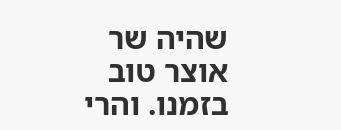שהיה שר אוצר טוב בזמנו. והרי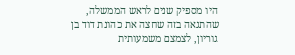היו מספיק שנים לראש הממשלה, שהתגאה בזה שחצה את כהונת דוד בן גוריון, לצמצם משמעותית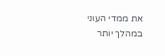את ממדי העוני במהלך יותר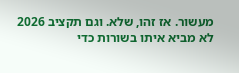מעשור. אז זהו, שלא. וגם תקציב 2026 לא מביא איתו בשורות כדי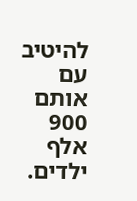להיטיב עם אותם 900 אלף ילדים.